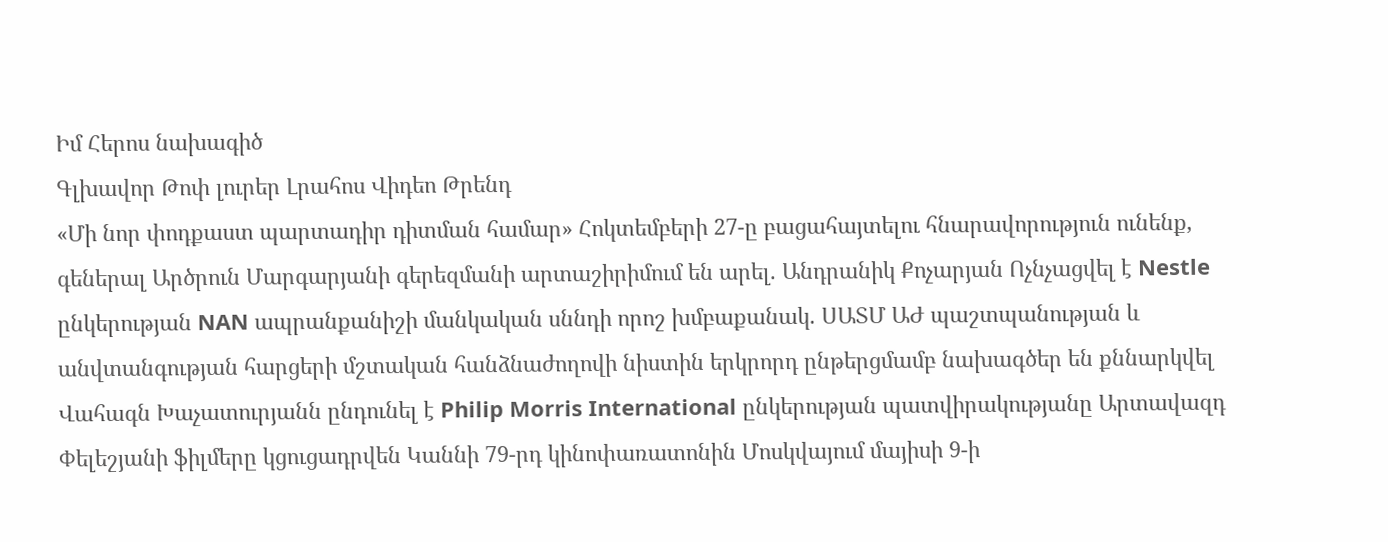Իմ Հերոս նախագիծ
Գլխավոր Թոփ լուրեր Լրահոս Վիդեո Թրենդ
«Մի նոր փոդքաստ պարտադիր դիտման համար» Հոկտեմբերի 27-ը բացահայտելու հնարավորություն ունենք, գեներալ Արծրուն Մարգարյանի գերեզմանի արտաշիրիմում են արել. Անդրանիկ Քոչարյան Ոչնչացվել է Nestle ընկերության NAN ապրանքանիշի մանկական սննդի որոշ խմբաքանակ. ՍԱՏՄ ԱԺ պաշտպանության և անվտանգության հարցերի մշտական հանձնաժողովի նիստին երկրորդ ընթերցմամբ նախագծեր են քննարկվել Վահագն Խաչատուրյանն ընդունել է Philip Morris International ընկերության պատվիրակությանը Արտավազդ Փելեշյանի ֆիլմերը կցուցադրվեն Կաննի 79-րդ կինոփառատոնին Մոսկվայում մայիսի 9-ի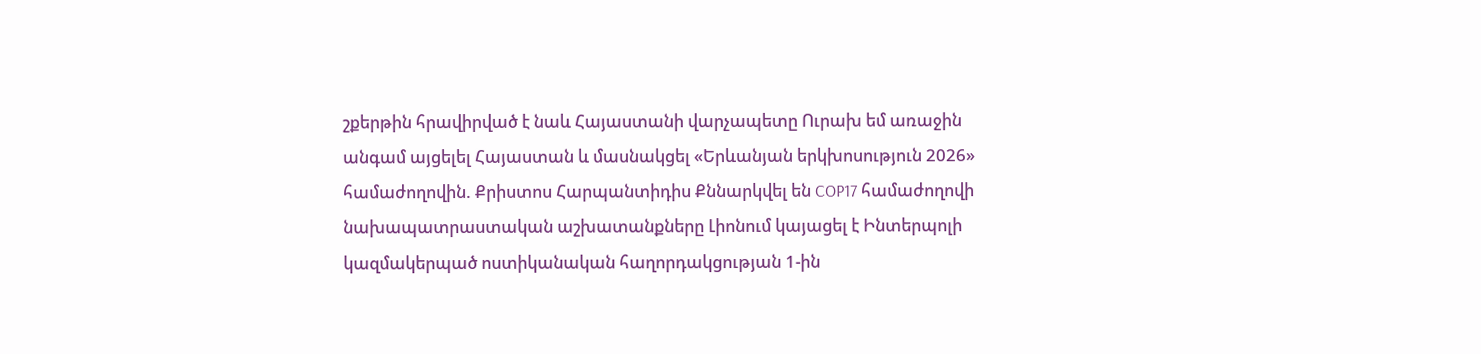շքերթին հրավիրված է նաև Հայաստանի վարչապետը Ուրախ եմ առաջին անգամ այցելել Հայաստան և մասնակցել «Երևանյան երկխոսություն 2026» համաժողովին. Քրիստոս Հարպանտիդիս Քննարկվել են COP17 համաժողովի նախապատրաստական աշխատանքները Լիոնում կայացել է Ինտերպոլի  կազմակերպած ոստիկանական հաղորդակցության 1-ին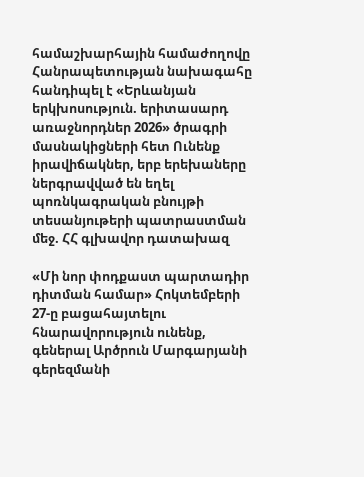համաշխարհային համաժողովը Հանրապետության նախագահը հանդիպել է «Երևանյան երկխոսություն. երիտասարդ առաջնորդներ 2026» ծրագրի մասնակիցների հետ Ունենք իրավիճակներ, երբ երեխաները ներգրավված են եղել պոռնկագրական բնույթի տեսանյութերի պատրաստման մեջ. ՀՀ գլխավոր դատախազ

«Մի նոր փոդքաստ պարտադիր դիտման համար» Հոկտեմբերի 27-ը բացահայտելու հնարավորություն ունենք, գեներալ Արծրուն Մարգարյանի գերեզմանի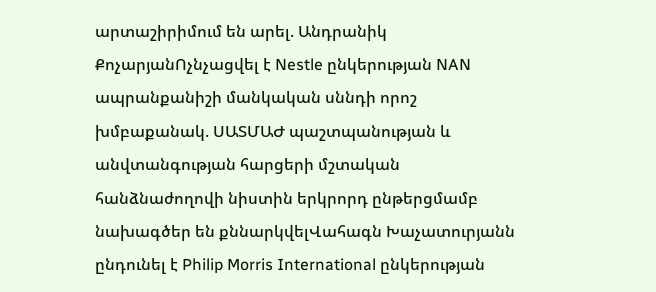արտաշիրիմում են արել. Անդրանիկ ՔոչարյանՈչնչացվել է Nestle ընկերության NAN ապրանքանիշի մանկական սննդի որոշ խմբաքանակ. ՍԱՏՄԱԺ պաշտպանության և անվտանգության հարցերի մշտական հանձնաժողովի նիստին երկրորդ ընթերցմամբ նախագծեր են քննարկվելՎահագն Խաչատուրյանն ընդունել է Philip Morris International ընկերության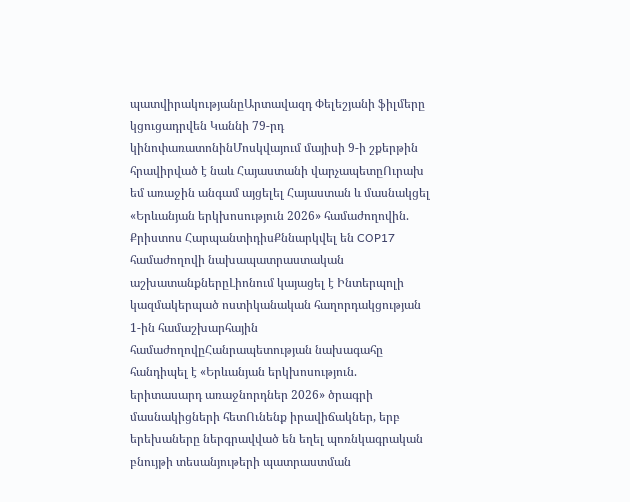պատվիրակությանըԱրտավազդ Փելեշյանի ֆիլմերը կցուցադրվեն Կաննի 79-րդ կինոփառատոնինՄոսկվայում մայիսի 9-ի շքերթին հրավիրված է նաև Հայաստանի վարչապետըՈւրախ եմ առաջին անգամ այցելել Հայաստան և մասնակցել «Երևանյան երկխոսություն 2026» համաժողովին. Քրիստոս ՀարպանտիդիսՔննարկվել են COP17 համաժողովի նախապատրաստական աշխատանքներըԼիոնում կայացել է Ինտերպոլի  կազմակերպած ոստիկանական հաղորդակցության 1-ին համաշխարհային համաժողովըՀանրապետության նախագահը հանդիպել է «Երևանյան երկխոսություն. երիտասարդ առաջնորդներ 2026» ծրագրի մասնակիցների հետՈւնենք իրավիճակներ, երբ երեխաները ներգրավված են եղել պոռնկագրական բնույթի տեսանյութերի պատրաստման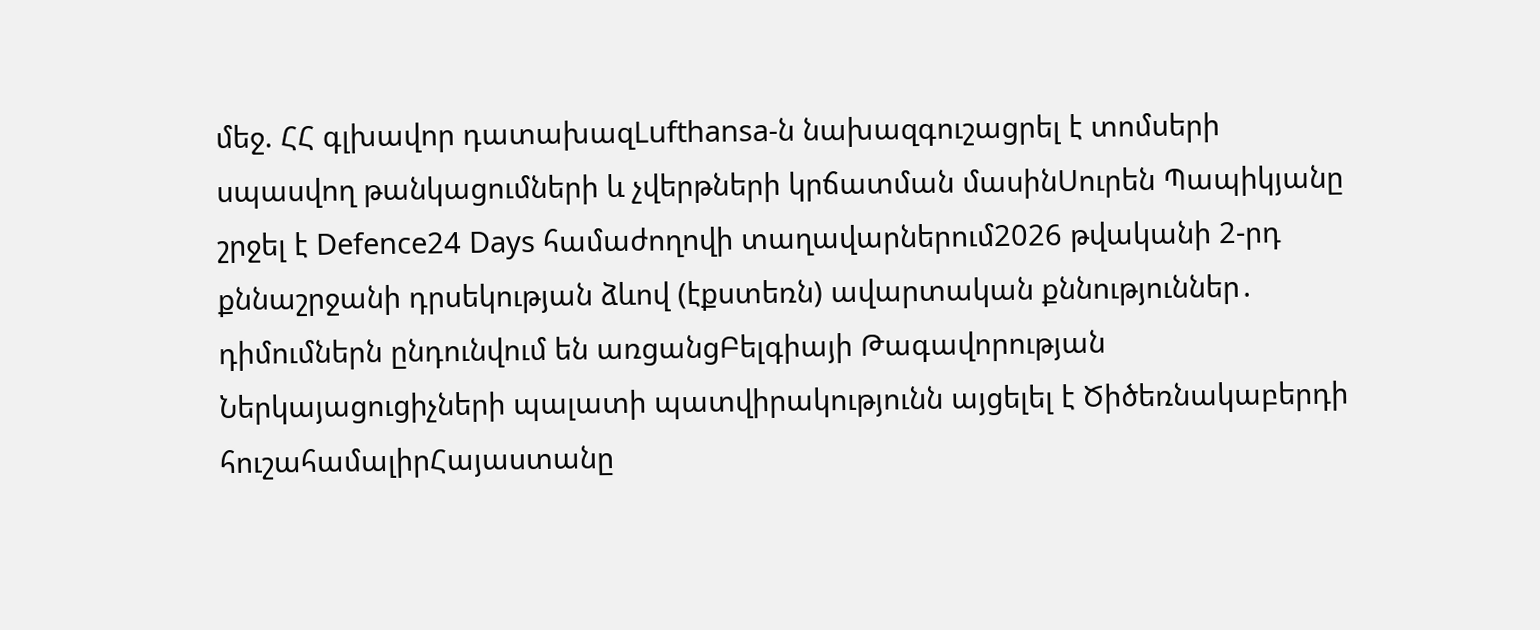մեջ. ՀՀ գլխավոր դատախազLufthansa-ն նախազգուշացրել է տոմսերի սպասվող թանկացումների և չվերթների կրճատման մասինՍուրեն Պապիկյանը շրջել է Defence24 Days համաժողովի տաղավարներում2026 թվականի 2-րդ քննաշրջանի դրսեկության ձևով (էքստեռն) ավարտական քննություններ․ դիմումներն ընդունվում են առցանցԲելգիայի Թագավորության Ներկայացուցիչների պալատի պատվիրակությունն այցելել է Ծիծեռնակաբերդի հուշահամալիրՀայաստանը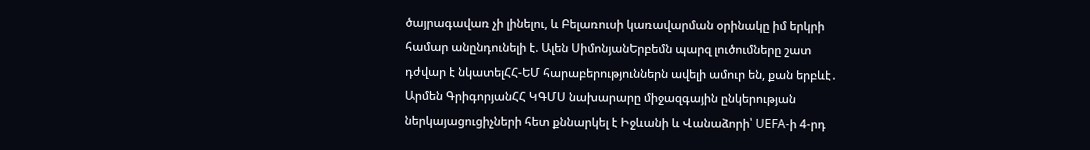ծայրագավառ չի լինելու, և Բելառուսի կառավարման օրինակը իմ երկրի համար անընդունելի է. Ալեն ՍիմոնյանԵրբեմն պարզ լուծումները շատ դժվար է նկատելՀՀ-ԵՄ հարաբերություններն ավելի ամուր են, քան երբևէ․ Արմեն ԳրիգորյանՀՀ ԿԳՄՍ նախարարը միջազգային ընկերության ներկայացուցիչների հետ քննարկել է Իջևանի և Վանաձորի՝ UEFA-ի 4-րդ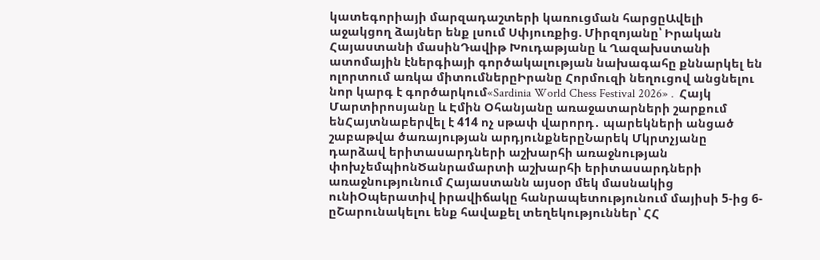կատեգորիայի մարզադաշտերի կառուցման հարցըԱվելի աջակցող ձայներ ենք լսում Սփյուռքից. Միրզոյանը՝ Իրական Հայաստանի մասինԴավիթ Խուդաթյանը և Ղազախստանի ատոմային էներգիայի գործակալության նախագահը քննարկել են ոլորտում առկա միտումներըԻրանը Հորմուզի նեղուցով անցնելու նոր կարգ է գործարկում«Sardinia World Chess Festival 2026»․ Հայկ Մարտիրոսյանը և Էմին Օհանյանը առաջատարների շարքում ենՀայտնաբերվել է 414 ոչ սթափ վարորդ․ պարեկների անցած շաբաթվա ծառայության արդյունքներըՆարեկ Մկրտչյանը դարձավ երիտասարդների աշխարհի առաջնության փոխչեմպիոնԾանրամարտի աշխարհի երիտասարդների առաջնությունում Հայաստանն այսօր մեկ մասնակից ունիՕպերատիվ իրավիճակը հանրապետությունում մայիսի 5-ից 6-ըՇարունակելու ենք հավաքել տեղեկություններ՝ ՀՀ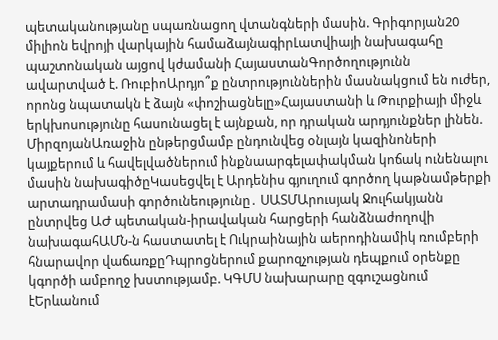պետականությանը սպառնացող վտանգների մասին. Գրիգորյան20 միլիոն եվրոյի վարկային համաձայնագիրԼատվիայի նախագահը պաշտոնական այցով կժամանի ՀայաստանԳործողությունն ավարտված է. ՌուբիոԱրդյո՞ք ընտրություններին մասնակցում են ուժեր, որոնց նպատակն է ձայն «փոշիացնելը»Հայաստանի և Թուրքիայի միջև երկխոսությունը հասունացել է այնքան, որ դրական արդյունքներ լինեն. ՄիրզոյանԱռաջին ընթերցմամբ ընդունվեց օնլայն կազինոների կայքերում և հավելվածներում ինքնաարգելափակման կոճակ ունենալու մասին նախագիծըԿասեցվել է Արդենիս գյուղում գործող կաթնամթերքի արտադրամասի գործունեությունը․ ՍԱՏՄԱրուսյակ Ջուլհակյանն ընտրվեց ԱԺ պետական-իրավական հարցերի հանձնաժողովի նախագահԱՄՆ-ն հաստատել է Ուկրաինային աերոդինամիկ ռումբերի հնարավոր վաճառքըԴպրոցներում քարոզչության դեպքում օրենքը կգործի ամբողջ խստությամբ. ԿԳՄՍ նախարարը զգուշացնում էԵրևանում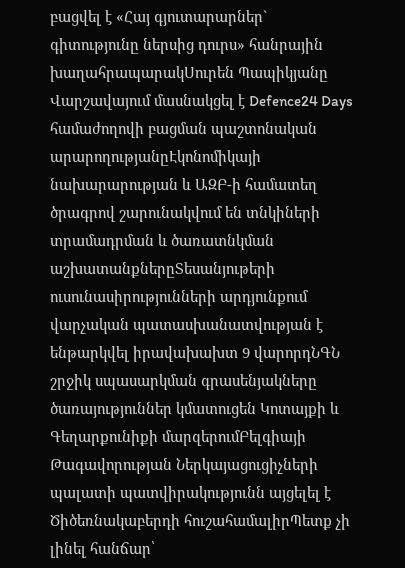բացվել է «Հայ գյուտարարներ` գիտությունը ներսից դուրս» հանրային խաղահրապարակՍուրեն Պապիկյանը Վարշավայում մասնակցել է Defence24 Days համաժողովի բացման պաշտոնական արարողությանըԷկոնոմիկայի նախարարության և ԱԶԲ-ի համատեղ ծրագրով շարունակվում են տնկիների տրամադրման և ծառատնկման աշխատանքներըՏեսանյութերի ուսունասիրությունների արդյունքում վարչական պատասխանատվության է ենթարկվել իրավախախտ 9 վարորդՆԳՆ շրջիկ սպասարկման գրասենյակները ծառայություններ կմատուցեն Կոտայքի և Գեղարքունիքի մարզերումԲելգիայի Թագավորության Ներկայացուցիչների պալատի պատվիրակությունն այցելել է Ծիծեռնակաբերդի հուշահամալիրՊետք չի լինել հանճար՝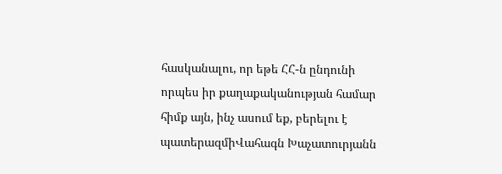հասկանալու, որ եթե ՀՀ-ն ընդունի որպես իր քաղաքականության համար հիմք այն, ինչ ասում եք, բերելու է պատերազմիՎահագն Խաչատուրյանն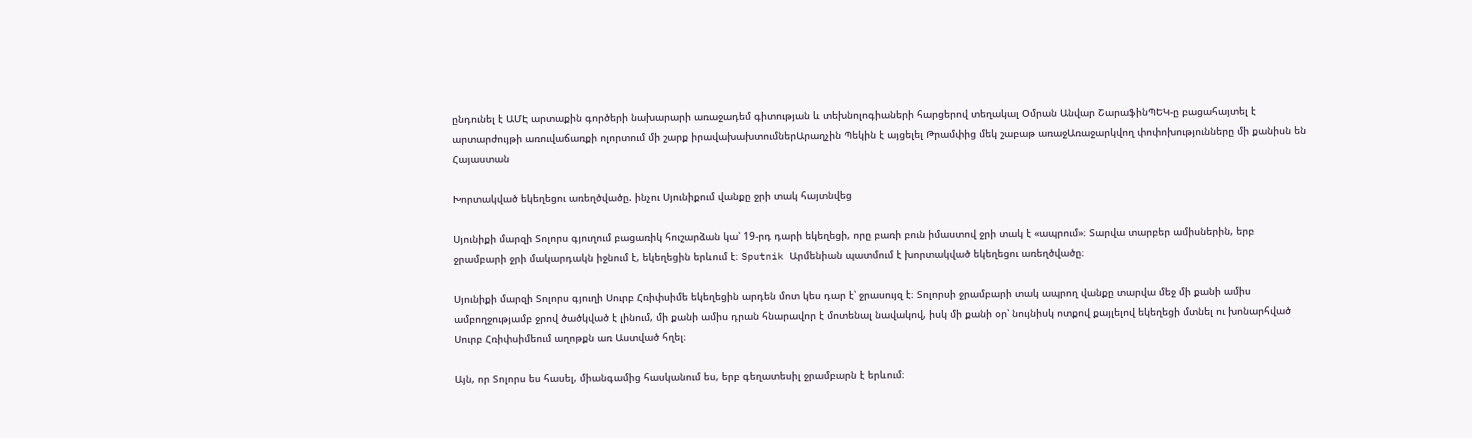ընդունել է ԱՄԷ արտաքին գործերի նախարարի առաջադեմ գիտության և տեխնոլոգիաների հարցերով տեղակալ Օմրան Անվար ՇարաֆինՊԵԿ-ը բացահայտել է արտարժույթի առուվաճառքի ոլորտում մի շարք իրավախախտումներԱրաղչին Պեկին է այցելել Թրամփից մեկ շաբաթ առաջԱռաջարկվող փոփոխությունները մի քանիսն են
Հայաստան

Խորտակված եկեղեցու առեղծվածը. ինչու Սյունիքում վանքը ջրի տակ հայտնվեց

Սյունիքի մարզի Տոլորս գյուղում բացառիկ հուշարձան կա՝ 19-րդ դարի եկեղեցի, որը բառի բուն իմաստով ջրի տակ է «ապրում»։ Տարվա տարբեր ամիսներին, երբ ջրամբարի ջրի մակարդակն իջնում է, եկեղեցին երևում է։ Sputnik Արմենիան պատմում է խորտակված եկեղեցու առեղծվածը։

Սյունիքի մարզի Տոլորս գյուղի Սուրբ Հռիփսիմե եկեղեցին արդեն մոտ կես դար է՝ ջրասույզ է։ Տոլորսի ջրամբարի տակ ապրող վանքը տարվա մեջ մի քանի ամիս ամբողջությամբ ջրով ծածկված է լինում, մի քանի ամիս դրան հնարավոր է մոտենալ նավակով, իսկ մի քանի օր՝ նույնիսկ ոտքով քայլելով եկեղեցի մտնել ու խոնարհված Սուրբ Հռիփսիմեում աղոթքն առ Աստված հղել։

Այն, որ Տոլորս ես հասել, միանգամից հասկանում ես, երբ գեղատեսիլ ջրամբարն է երևում։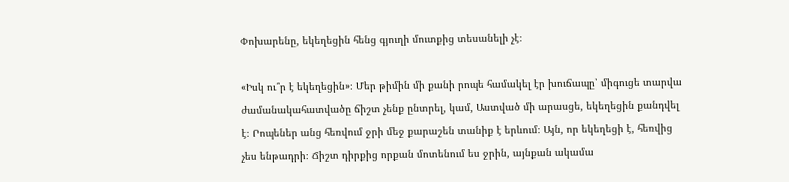Փոխարենը, եկեղեցին հենց գյուղի մուտքից տեսանելի չէ։

«Իսկ ու՞ր է եկեղեցին»։ Մեր թիմին մի քանի րոպե համակել էր խուճապը՝ միգուցե տարվա ժամանակահատվածը ճիշտ չենք ընտրել, կամ, Աստված մի արասցե, եկեղեցին քանդվել է։ Րոպեներ անց հեռվում ջրի մեջ քարաշեն տանիք է երևում։ Այն, որ եկեղեցի է, հեռվից չես ենթադրի։ Ճիշտ դիրքից որքան մոտենում ես ջրին, այնքան ակամա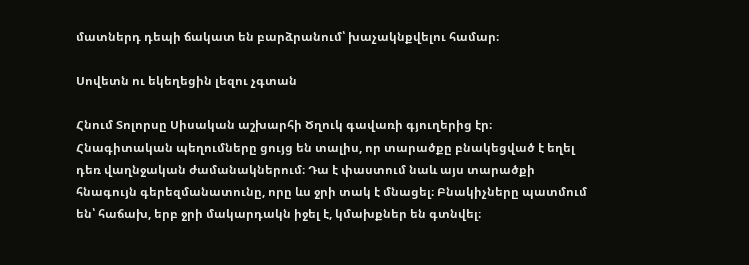մատներդ դեպի ճակատ են բարձրանում՝ խաչակնքվելու համար։

Սովետն ու եկեղեցին լեզու չգտան

Հնում Տոլորսը Սիսական աշխարհի Ծղուկ գավառի գյուղերից էր։ Հնագիտական պեղումները ցույց են տալիս, որ տարածքը բնակեցված է եղել դեռ վաղնջական ժամանակներում։ Դա է փաստում նաև այս տարածքի հնագույն գերեզմանատունը, որը ևս ջրի տակ է մնացել։ Բնակիչները պատմում են՝ հաճախ, երբ ջրի մակարդակն իջել է, կմախքներ են գտնվել։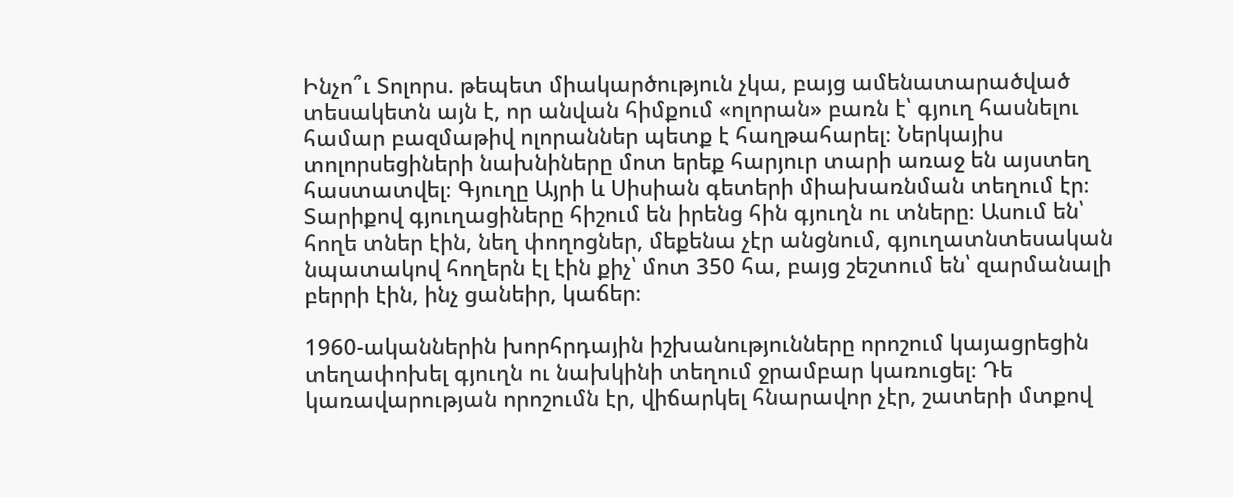Ինչո՞ւ Տոլորս. թեպետ միակարծություն չկա, բայց ամենատարածված տեսակետն այն է, որ անվան հիմքում «ոլորան» բառն է՝ գյուղ հասնելու համար բազմաթիվ ոլորաններ պետք է հաղթահարել։ Ներկայիս տոլորսեցիների նախնիները մոտ երեք հարյուր տարի առաջ են այստեղ հաստատվել։ Գյուղը Այրի և Սիսիան գետերի միախառնման տեղում էր։ Տարիքով գյուղացիները հիշում են իրենց հին գյուղն ու տները։ Ասում են՝ հողե տներ էին, նեղ փողոցներ, մեքենա չէր անցնում, գյուղատնտեսական նպատակով հողերն էլ էին քիչ՝ մոտ 350 հա, բայց շեշտում են՝ զարմանալի բերրի էին, ինչ ցանեիր, կաճեր։

1960-ականներին խորհրդային իշխանությունները որոշում կայացրեցին տեղափոխել գյուղն ու նախկինի տեղում ջրամբար կառուցել։ Դե կառավարության որոշումն էր, վիճարկել հնարավոր չէր, շատերի մտքով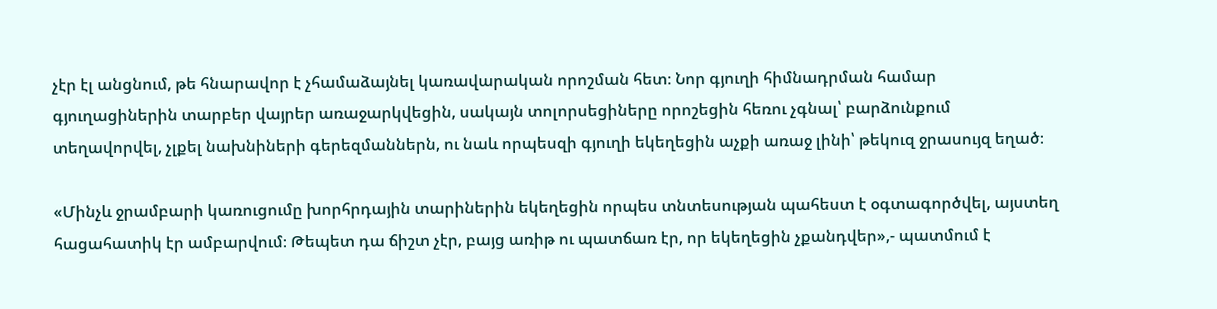չէր էլ անցնում, թե հնարավոր է չհամաձայնել կառավարական որոշման հետ։ Նոր գյուղի հիմնադրման համար գյուղացիներին տարբեր վայրեր առաջարկվեցին, սակայն տոլորսեցիները որոշեցին հեռու չգնալ՝ բարձունքում տեղավորվել, չլքել նախնիների գերեզմաններն, ու նաև որպեսզի գյուղի եկեղեցին աչքի առաջ լինի՝ թեկուզ ջրասույզ եղած։

«Մինչև ջրամբարի կառուցումը խորհրդային տարիներին եկեղեցին որպես տնտեսության պահեստ է օգտագործվել, այստեղ հացահատիկ էր ամբարվում։ Թեպետ դա ճիշտ չէր, բայց առիթ ու պատճառ էր, որ եկեղեցին չքանդվեր»,- պատմում է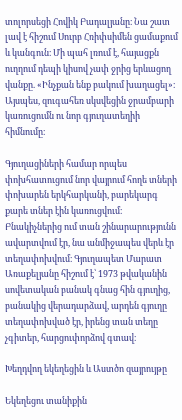տոլորսեցի Հովիկ Բադալյանը։ Նա շատ լավ է հիշում Սուրբ Հռիփսիմեն ցամաքում և կանգուն։ Մի պահ լռում է, հայացքն ուղղում դեպի կիսով չափ ջրից երևացող վանքը. «Ինչքան ենք բակում խաղացել»։ Այսպես, զուգահեռ սկսվեցին ջրամբարի կառուցումն ու նոր գյուղատեղիի հիմնումը։

Գյուղացիների համար որպես փոխհատուցում նոր վայրում հողե տների փոխարեն երկհարկանի, բարեկարգ քարե տներ էին կառուցվում։ Բնակիչներից ում տան շինարարությունն ավարտվում էր, նա անմիջապես վերև էր տեղափոխվում։ Գյուղապետ Մարատ Առաքելյանը հիշում է՝ 1973 թվականին սովետական բանակ գնաց հին գյուղից, բանակից վերադարձավ, արդեն գյուղը տեղափոխված էր, իրենց տան տեղը չգիտեր, հարցուփորձով գտավ։

Խեղդվող եկեղեցին և Աստծո զայրույթը

Եկեղեցու տանիքին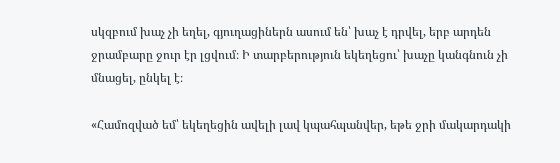սկզբում խաչ չի եղել, գյուղացիներն ասում են՝ խաչ է դրվել, երբ արդեն ջրամբարը ջուր էր լցվում։ Ի տարբերություն եկեղեցու՝ խաչը կանգնուն չի մնացել, ընկել է։

«Համոզված եմ՝ եկեղեցին ավելի լավ կպահպանվեր, եթե ջրի մակարդակի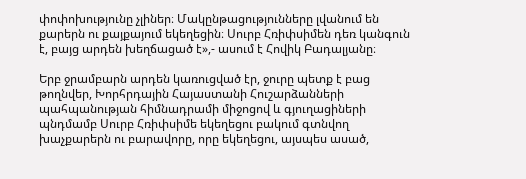փոփոխությունը չլիներ։ Մակընթացությունները լվանում են քարերն ու քայքայում եկեղեցին։ Սուրբ Հռիփսիմեն դեռ կանգուն է, բայց արդեն խեղճացած է»,- ասում է Հովիկ Բադալյանը։

Երբ ջրամբարն արդեն կառուցված էր, ջուրը պետք է բաց թողնվեր, Խորհրդային Հայաստանի Հուշարձանների պահպանության հիմնադրամի միջոցով և գյուղացիների պնդմամբ Սուրբ Հռիփսիմե եկեղեցու բակում գտնվող խաչքարերն ու բարավորը, որը եկեղեցու, այսպես ասած,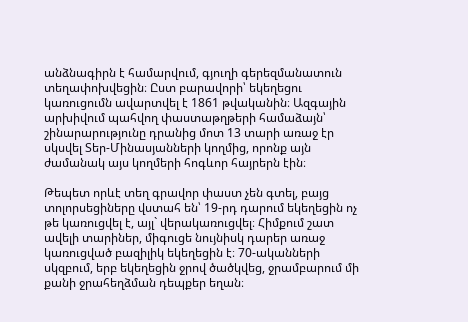անձնագիրն է համարվում, գյուղի գերեզմանատուն տեղափոխվեցին։ Ըստ բարավորի՝ եկեղեցու կառուցումն ավարտվել է 1861 թվականին։ Ազգային արխիվում պահվող փաստաթղթերի համաձայն՝ շինարարությունը դրանից մոտ 13 տարի առաջ էր սկսվել Տեր-Մինասյանների կողմից, որոնք այն ժամանակ այս կողմերի հոգևոր հայրերն էին։

Թեպետ որևէ տեղ գրավոր փաստ չեն գտել, բայց տոլորսեցիները վստահ են՝ 19-րդ դարում եկեղեցին ոչ թե կառուցվել է, այլ` վերակառուցվել։ Հիմքում շատ ավելի տարիներ, միգուցե նույնիսկ դարեր առաջ կառուցված բազիլիկ եկեղեցին է։ 70-ականների սկզբում, երբ եկեղեցին ջրով ծածկվեց, ջրամբարում մի քանի ջրահեղձման դեպքեր եղան։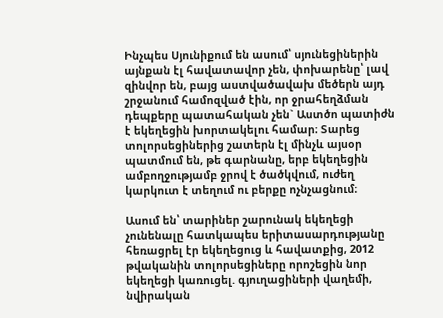Ինչպես Սյունիքում են ասում՝ սյունեցիներին այնքան էլ հավատավոր չեն, փոխարենը՝ լավ զինվոր են, բայց աստվածավախ մեծերն այդ շրջանում համոզված էին, որ ջրահեղձման դեպքերը պատահական չեն` Աստծո պատիժն է եկեղեցին խորտակելու համար։ Տարեց տոլորսեցիներից շատերն էլ մինչև այսօր պատմում են, թե գարնանը, երբ եկեղեցին ամբողջությամբ ջրով է ծածկվում, ուժեղ կարկուտ է տեղում ու բերքը ոչնչացնում։

Ասում են՝ տարիներ շարունակ եկեղեցի չունենալը հատկապես երիտասարդությանը հեռացրել էր եկեղեցուց և հավատքից, 2012 թվականին տոլորսեցիները որոշեցին նոր եկեղեցի կառուցել. գյուղացիների վաղեմի, նվիրական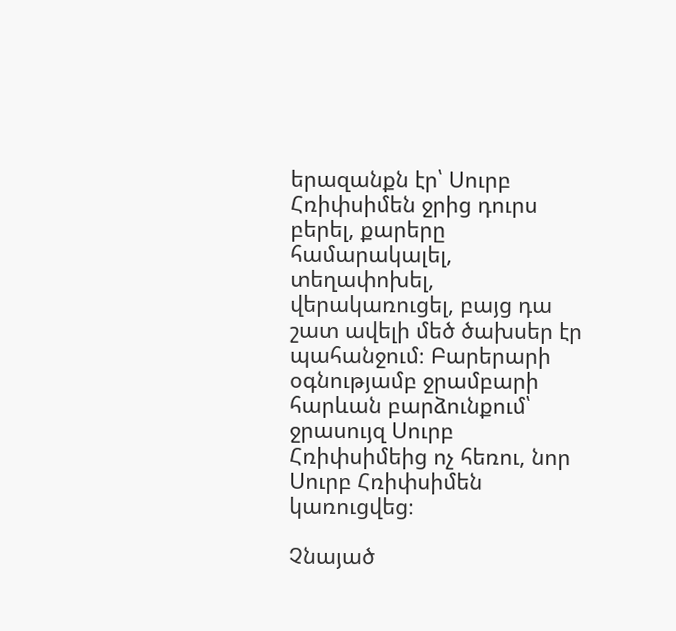երազանքն էր՝ Սուրբ Հռիփսիմեն ջրից դուրս բերել, քարերը համարակալել, տեղափոխել, վերակառուցել, բայց դա շատ ավելի մեծ ծախսեր էր պահանջում։ Բարերարի օգնությամբ ջրամբարի հարևան բարձունքում՝ ջրասույզ Սուրբ Հռիփսիմեից ոչ հեռու, նոր Սուրբ Հռիփսիմեն կառուցվեց։

Չնայած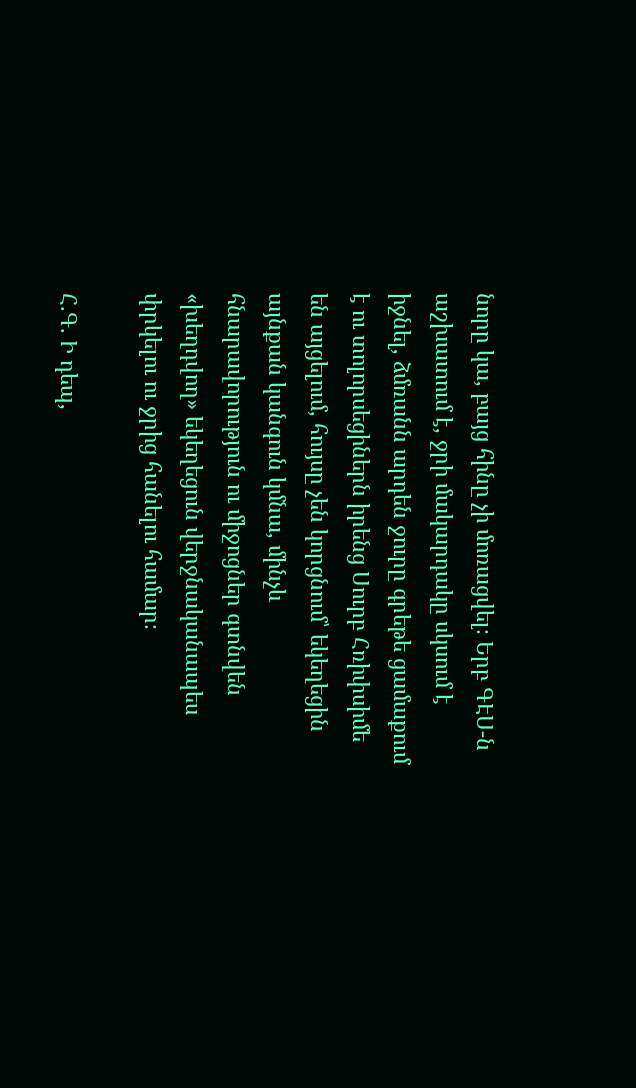նորը կա, բայց հինը չի մոռացվել։ Երբ ԳԷՍ-ն աշխատում է, ջրի մակարդակը սկսում է իջնել, ձմռանն արդեն ջուրը գրեթե ցամաքում է ու տոլորսեցիներն իրենց Սուրբ Հռիփսիմե են այցելում, հույսը չեն կորցնում՝ եկեղեցին այնքան կանգուն կմնա, մինչև հնարավորություն ու միջոցներ գտնվեն «խեղդվող» եկեղեցուն վերջնականապես փրկելու ու ջրից հանելու համար։

Հ.Գ. Ի դեպ,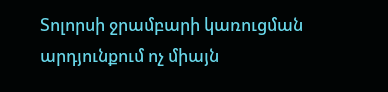Տոլորսի ջրամբարի կառուցման արդյունքում ոչ միայն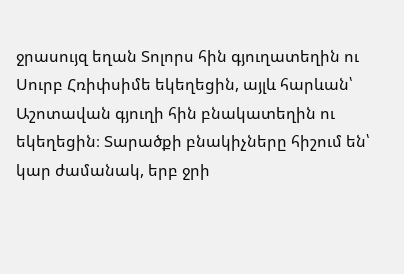ջրասույզ եղան Տոլորս հին գյուղատեղին ու Սուրբ Հռիփսիմե եկեղեցին, այլև հարևան՝ Աշոտավան գյուղի հին բնակատեղին ու եկեղեցին։ Տարածքի բնակիչները հիշում են՝ կար ժամանակ, երբ ջրի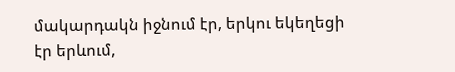մակարդակն իջնում էր, երկու եկեղեցի էր երևում,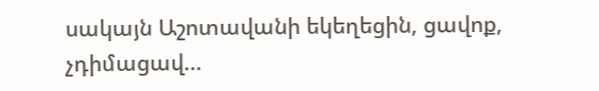սակայն Աշոտավանի եկեղեցին, ցավոք, չդիմացավ...